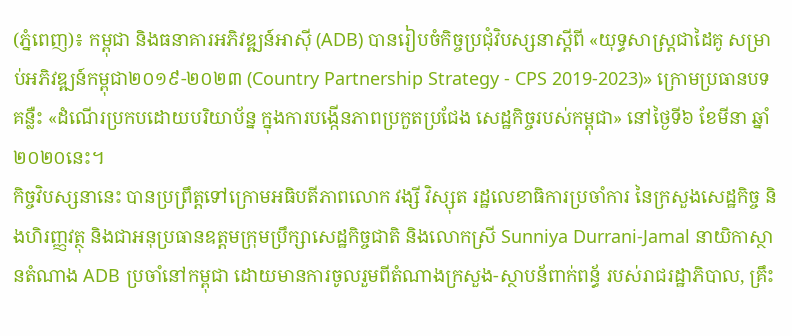(ភ្នំពេញ)៖ កម្ពុជា និងធនាគារអភិវឌ្ឍន៍អាស៊ី (ADB) បានរៀបចំកិច្ចប្រជុំវិបស្សនាស្តីពី «យុទ្ធសាស្រ្តជាដៃគូ សម្រាប់អភិវឌ្ឍន៍កម្ពុជា២០១៩-២០២៣ (Country Partnership Strategy - CPS 2019-2023)» ក្រោមប្រធានបទគន្លឺះ «ដំណើរប្រកបដោយបរិយាប័ន្ន ក្នុងការបង្កើនភាពប្រកួតប្រជែង សេដ្ឋកិច្ចរបស់កម្ពុជា» នៅថ្ងៃទី៦ ខែមីនា ឆ្នាំ២០២០នេះ។
កិច្ចវិបស្សនានេះ បានប្រព្រឹត្តទៅក្រោមអធិបតីភាពលោក វង្សី វិស្សុត រដ្ឋលេខាធិការប្រចាំការ នៃក្រសួងសេដ្ឋកិច្ច និងហិរញ្ញវត្ថុ និងជាអនុប្រធានឧត្តមក្រុមប្រឹក្សាសេដ្ឋកិច្ចជាតិ និងលោកស្រី Sunniya Durrani-Jamal នាយិកាស្ថានតំណាង ADB ប្រចាំនៅកម្ពុជា ដោយមានការចូលរួមពីតំណាងក្រសួង-ស្ថាបន័ពាក់ពន័្ធ របស់រាជរដ្ឋាភិបាល, គ្រឹះ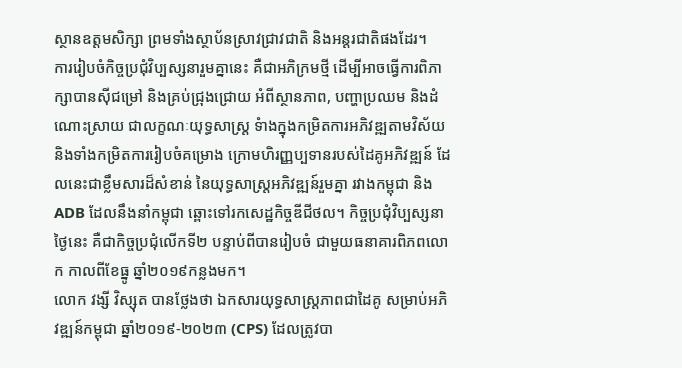ស្ថានឧត្តមសិក្សា ព្រមទាំងស្ថាប័នស្រាវជ្រាវជាតិ និងអន្តរជាតិផងដែរ។
ការរៀបចំកិច្ចប្រជុំវិប្បស្សនារួមគ្នានេះ គឺជាអភិក្រមថ្មី ដើម្បីអាចធ្វើការពិភាក្សាបានស៊ីជម្រៅ និងគ្រប់ជ្រុងជ្រោយ អំពីស្ថានភាព, បញ្ហាប្រឈម និងដំណោះស្រាយ ជាលក្ខណៈយុទ្ធសាស្រ្ត ទំាងក្នុងកម្រិតការអភិវឌ្ឍតាមវិស័យ និងទាំងកម្រិតការរៀបចំគម្រោង ក្រោមហិរញ្ញប្បទានរបស់ដៃគូអភិវឌ្ឍន៍ ដែលនេះជាខ្លឹមសារដ៏សំខាន់ នៃយុទ្ធសាស្រ្តអភិវឌ្ឍន៍រួមគ្នា រវាងកម្ពុជា និង ADB ដែលនឹងនាំកម្ពុជា ឆ្ពោះទៅរកសេដ្ឋកិច្ចឌីជីថល។ កិច្ចប្រជុំវិប្បស្សនាថ្ងៃនេះ គឺជាកិច្ចប្រជុំលើកទី២ បន្ទាប់ពីបានរៀបចំ ជាមួយធនាគារពិភពលោក កាលពីខែធ្នូ ឆ្នាំ២០១៩កន្លងមក។
លោក វង្សី វិស្សុត បានថ្លែងថា ឯកសារយុទ្ធសាស្រ្តភាពជាដៃគូ សម្រាប់អភិវឌ្ឍន៍កម្ពុជា ឆ្នាំ២០១៩-២០២៣ (CPS) ដែលត្រូវបា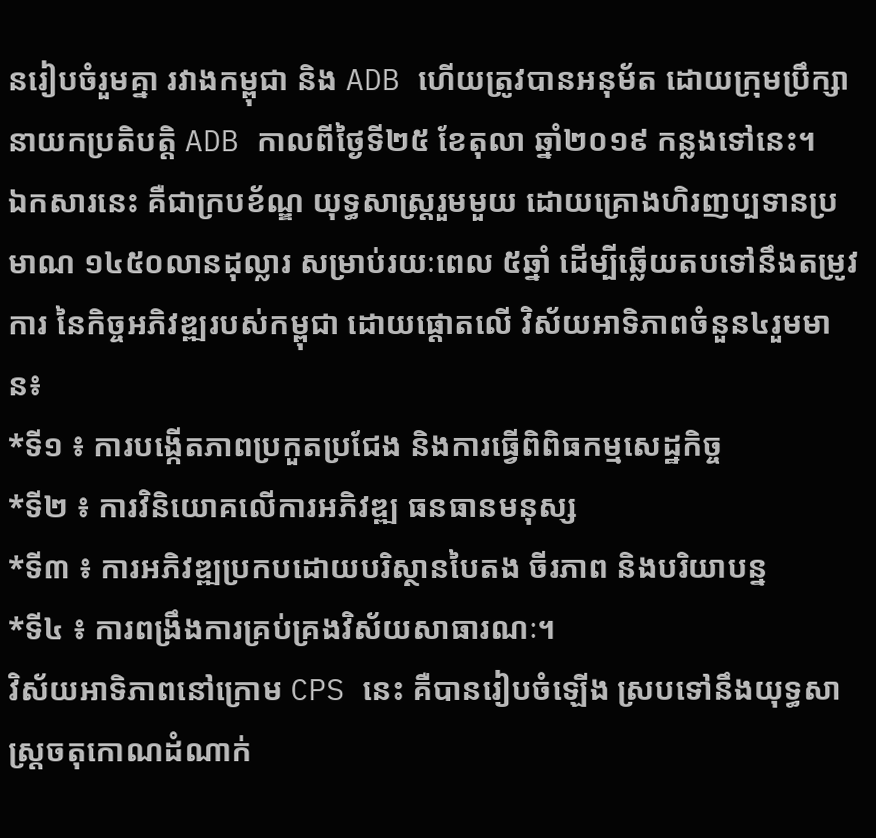នរៀបចំរួមគ្នា រវាងកម្ពុជា និង ADB ហើយត្រូវបានអនុម័ត ដោយក្រុមប្រឹក្សានាយកប្រតិបតិ្ត ADB កាលពីថ្ងៃទី២៥ ខែតុលា ឆ្នាំ២០១៩ កន្លងទៅនេះ។
ឯកសារនេះ គឺជាក្របខ័ណ្ឌ យុទ្ធសាស្រ្តរួមមួយ ដោយគ្រោងហិរញប្បទានប្រមាណ ១៤៥០លានដុល្លារ សម្រាប់រយៈពេល ៥ឆ្នាំ ដើម្បីឆ្លើយតបទៅនឹងតម្រូវការ នៃកិច្ចអភិវឌ្ឍរបស់កម្ពុជា ដោយផ្តោតលើ វិស័យអាទិភាពចំនួន៤រួមមាន៖
*ទី១ ៖ ការបង្កើតភាពប្រកួតប្រជែង និងការធ្វើពិពិធកម្មសេដ្ឋកិច្ច
*ទី២ ៖ ការវិនិយោគលើការអភិវឌ្ឍ ធនធានមនុស្ស
*ទី៣ ៖ ការអភិវឌ្ឍប្រកបដោយបរិស្ថានបៃតង ចីរភាព និងបរិយាបន្ន
*ទី៤ ៖ ការពង្រឹងការគ្រប់គ្រងវិស័យសាធារណៈ។
វិស័យអាទិភាពនៅក្រោម CPS នេះ គឺបានរៀបចំឡើង ស្របទៅនឹងយុទ្ធសាស្ត្រចតុកោណដំណាក់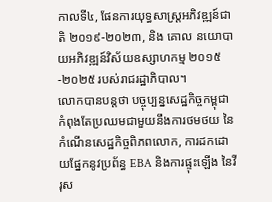កាលទី៤, ផែនការយុទ្ធសាស្ត្រអភិវឌ្ឍន៍ជាតិ ២០១៩-២០២៣, និង គោល នយោបាយអភិវឌ្ឍន៍វិស័យឧស្សាហកម្ម ២០១៥-២០២៥ របស់រាជរដ្ឋាភិបាល។
លោកបានបន្តថា បច្ចុប្បន្នសេដ្ឋកិច្ចកម្ពុជា កំពុងតែប្រឈមជាមួយនឹងការថមថយ នៃកំណើនសេដ្ឋកិច្ចពិភពលោក, ការដកដោយផ្នែកនូវប្រព័ន្ធ EBA និងការផ្ទុះឡើង នៃវីរុស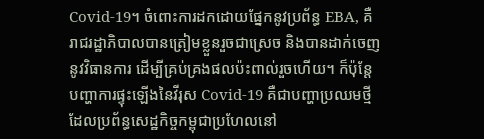Covid-19។ ចំពោះការដកដោយផ្នែកនូវប្រព័ន្ធ EBA, គឺរាជរដ្ឋាភិបាលបានត្រៀមខ្លួនរួចជាស្រេច និងបានដាក់ចេញនូវវិធានការ ដើម្បីគ្រប់គ្រងផលប៉ះពាល់រួចហើយ។ ក៏ប៉ុន្តែបញ្ហាការផ្ទុះឡើងនៃវីរុស Covid-19 គឺជាបញ្ហាប្រឈមថ្មី ដែលប្រព័ន្ធសេដ្ឋកិច្ចកម្ពុជាប្រហែលនៅ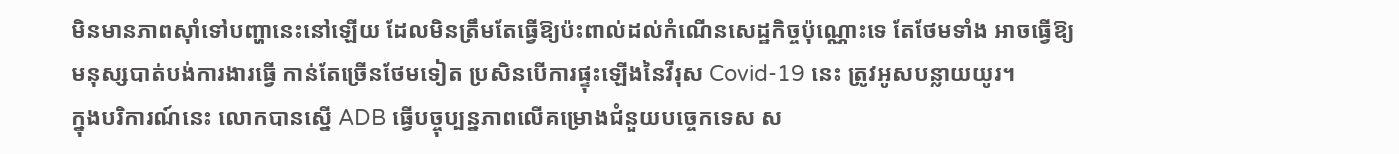មិនមានភាពស៊ាំទៅបញ្ហានេះនៅឡើយ ដែលមិនត្រឹមតែធ្វើឱ្យប៉ះពាល់ដល់កំណើនសេដ្ឋកិច្ចប៉ុណ្ណោះទេ តែថែមទាំង អាចធ្វើឱ្យមនុស្សបាត់បង់ការងារធ្វើ កាន់តែច្រើនថែមទៀត ប្រសិនបើការផ្ទុះឡើងនៃវីរុស Covid-19 នេះ ត្រូវអូសបន្លាយយូរ។
ក្នុងបរិការណ៍នេះ លោកបានស្នើ ADB ធ្វើបច្ចុប្បន្នភាពលើគម្រោងជំនួយបច្ចេកទេស ស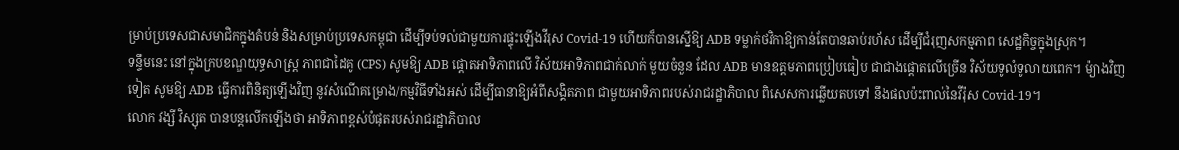ម្រាប់ប្រទេសជាសមាជិកក្នុងតំបន់ និងសម្រាប់ប្រទេសកម្ពុជា ដើម្បីទប់ទល់ជាមួយការផ្ទុះឡើងវីរុស Covid-19 ហើយក៏បានស្នើឱ្យ ADB ទម្លាក់ថវិកាឱ្យកាន់តែបានឆាប់រហ័ស ដើម្បីជំរុញសកម្មភាព សេដ្ឋកិច្ចក្នុងស្រុក។
ទន្ទឹមនេះ នៅក្នុងក្របខណ្ឌយុទ្ធសាស្រ្ត ភាពជាដៃគូ (CPS) សូមឱ្យ ADB ផ្តោតអាទិភាពលើ វិស័យអាទិភាពជាក់លាក់ មួយចំនួន ដែល ADB មានឧត្តមភាពប្រៀបធៀប ជាជាងផ្តោតលើច្រើន វិស័យទូលំទូលាយពេក។ ម៉្យាងវិញទៀត សូមឱ្យ ADB ធ្វើការពិនិត្យឡើងវិញ នូវសំណើគម្រោង/កម្មវិធីទាំងអស់ ដើម្បីធានាឱ្យអំពីសង្គិតភាព ជាមួយអាទិភាពរបស់រាជរដ្ឋាភិបាល ពិសេសការឆ្លើយតបទៅ នឹងផលប៉ះពាល់នៃវីរ៉ុស Covid-19។
លោក វង្សី វិស្សុត បានបន្តលើកឡើងថា អាទិភាពខ្ពស់បំផុតរបស់រាជរដ្ឋាភិបាល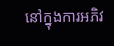នៅក្នុងការអភិវ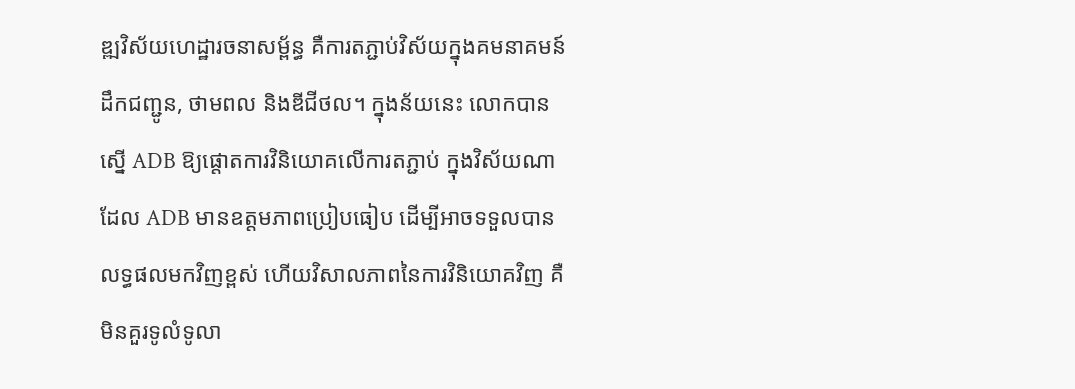ឌ្ឍវិស័យហេដ្ឋារចនាសម្ព័ន្ធ គឺការតភ្ជាប់វិស័យក្នុងគមនាគមន៍ដឹកជញ្ជូន, ថាមពល និងឌីជីថល។ ក្នុងន័យនេះ លោកបានស្នើ ADB ឱ្យផ្តោតការវិនិយោគលើការតភ្ជាប់ ក្នុងវិស័យណាដែល ADB មានឧត្តមភាពប្រៀបធៀប ដើម្បីអាចទទួលបានលទ្ធផលមកវិញខ្ពស់ ហើយវិសាលភាពនៃការវិនិយោគវិញ គឺមិនគួរទូលំទូលា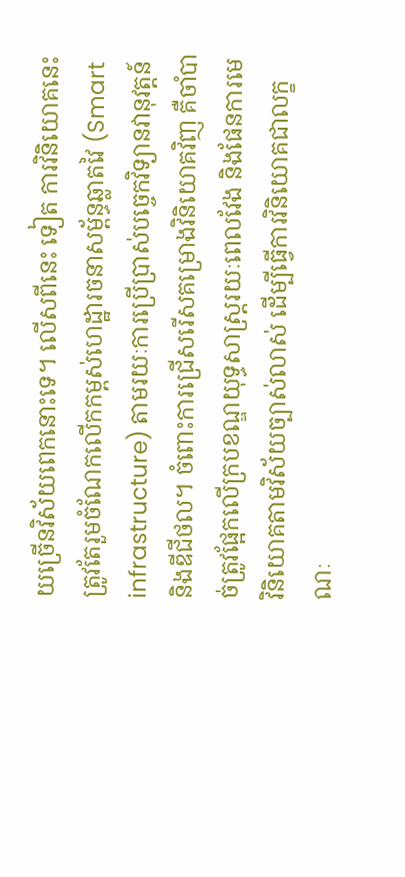យច្រើនវិស័យពេកនោះទេ។ លើសពីនេះ ទៀត ការវិនិយោគនេះ ត្រូវតែរួមចំណែកលើកកម្ពស់ហេដ្ឋារចនាសម្ព័ន្ធឆ្លាតវៃ (Smart infrastructure) តាមរយៈការប្រើប្រាស់បច្ចេកវិទ្យានវានុវត្តន៍ និងឌីជីថល។ ចំពោះការជ្រើសរើសគម្រោងវិនិយោគវិញ គឺចាំបាច់ត្រូវផ្អែកលើក្របខណ្ឌយុទ្ធសាស្រ្តរយៈពេលវែង និងផែនការមេវិនិយោគតាមវិស័យច្បាស់លាស់ ដើម្បីធ្វើការវិនិយោគជាលក្ខណៈ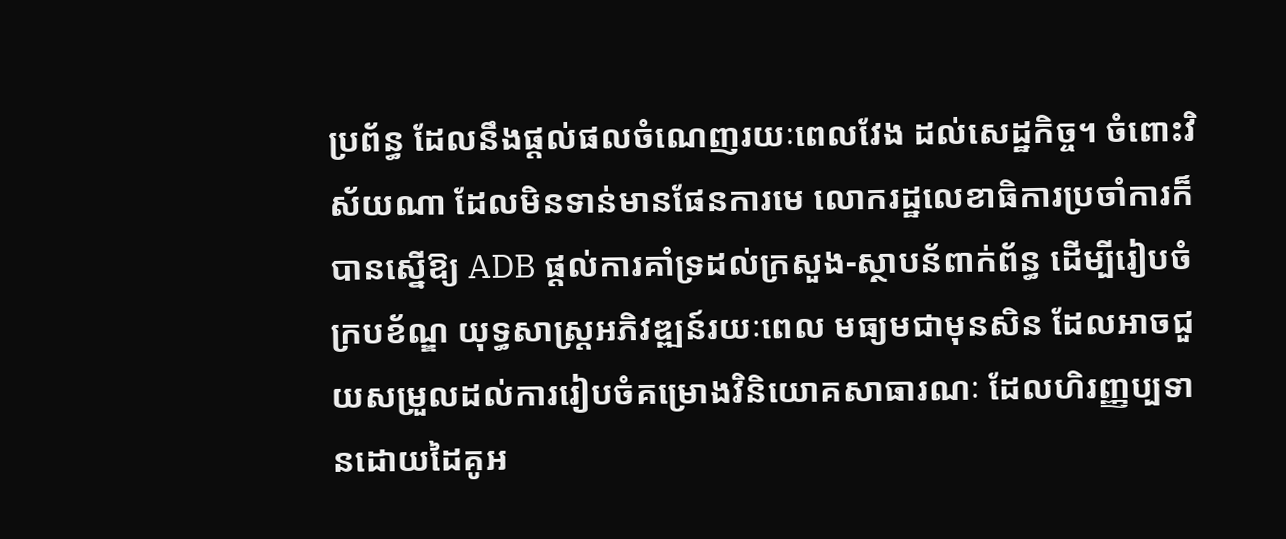ប្រព័ន្ធ ដែលនឹងផ្តល់ផលចំណេញរយៈពេលវែង ដល់សេដ្ឋកិច្ច។ ចំពោះវិស័យណា ដែលមិនទាន់មានផែនការមេ លោករដ្ឋលេខាធិការប្រចាំការក៏បានស្នើឱ្យ ADB ផ្តល់ការគាំទ្រដល់ក្រសួង-ស្ថាបន័ពាក់ព័ន្ធ ដើម្បីរៀបចំក្របខ័ណ្ឌ យុទ្ធសាស្រ្តអភិវឌ្ឍន៍រយៈពេល មធ្យមជាមុនសិន ដែលអាចជួយសម្រួលដល់ការរៀបចំគម្រោងវិនិយោគសាធារណៈ ដែលហិរញ្ញប្បទានដោយដៃគូអ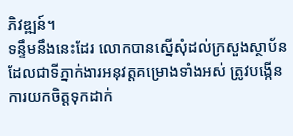ភិវឌ្ឍន៍។
ទន្ទឹមនឹងនេះដែរ លោកបានស្នើសុំដល់ក្រសួងស្ថាប័ន ដែលជាទីភ្នាក់ងារអនុវត្តគម្រោងទាំងអស់ ត្រូវបង្កើនការយកចិត្តទុកដាក់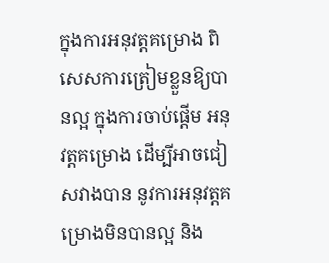ក្នុងការអនុវត្តគម្រោង ពិសេសការត្រៀមខ្លួនឱ្យបានល្អ ក្នុងការចាប់ផ្តើម អនុវត្តគម្រោង ដើម្បីអាចជៀសវាងបាន នូវការអនុវត្តគម្រោងមិនបានល្អ និង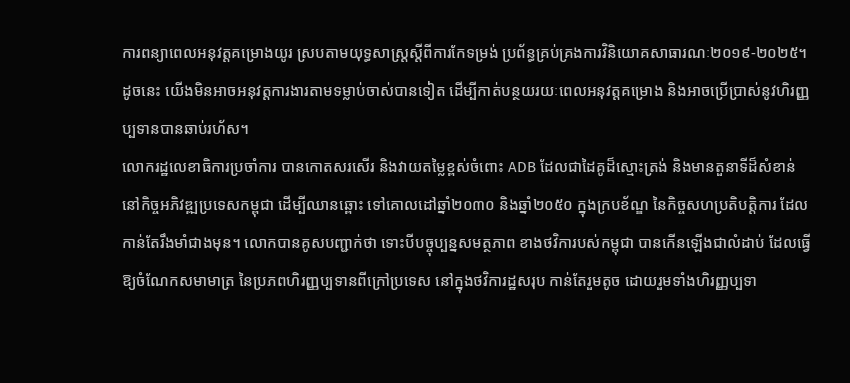ការពន្យាពេលអនុវត្តគម្រោងយូរ ស្របតាមយុទ្ធសាស្រ្តស្តីពីការកែទម្រង់ ប្រព័ន្ធគ្រប់គ្រងការវិនិយោគសាធារណៈ២០១៩-២០២៥។ ដូចនេះ យើងមិនអាចអនុវត្តការងារតាមទម្លាប់ចាស់បានទៀត ដើម្បីកាត់បន្ថយរយៈពេលអនុវត្តគម្រោង និងអាចប្រើប្រាស់នូវហិរញ្ញប្បទានបានឆាប់រហ័ស។
លោករដ្ឋលេខាធិការប្រចាំការ បានកោតសរសើរ និងវាយតម្លៃខ្ពស់ចំពោះ ADB ដែលជាដៃគូដ៏ស្មោះត្រង់ និងមានតួនាទីដ៏សំខាន់ នៅកិច្ចអភិវឌ្ឍប្រទេសកម្ពុជា ដើម្បីឈានឆ្ពោះ ទៅគោលដៅឆ្នាំ២០៣០ និងឆ្នាំ២០៥០ ក្នុងក្របខ័ណ្ឌ នៃកិច្ចសហប្រតិបត្តិការ ដែលកាន់តែរឹងមាំជាងមុន។ លោកបានគូសបញ្ជាក់ថា ទោះបីបច្ចុប្បន្នសមត្ថភាព ខាងថវិការបស់កម្ពុជា បានកើនឡើងជាលំដាប់ ដែលធ្វើឱ្យចំណែកសមាមាត្រ នៃប្រភពហិរញ្ញប្បទានពីក្រៅប្រទេស នៅក្នុងថវិការដ្ឋសរុប កាន់តែរួមតូច ដោយរួមទាំងហិរញ្ញប្បទា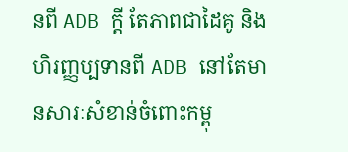នពី ADB ក្តី តែភាពជាដៃគូ និងហិរញ្ញប្បទានពី ADB នៅតែមានសារៈសំខាន់ចំពោះកម្ពុ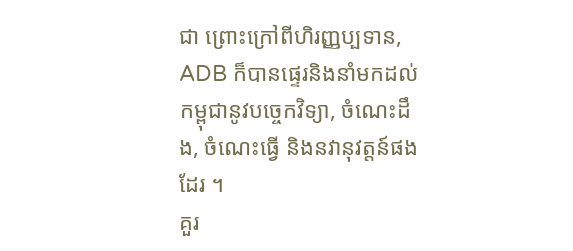ជា ព្រោះក្រៅពីហិរញ្ញប្បទាន, ADB ក៏បានផ្ទេរនិងនាំមកដល់កម្ពុជានូវបច្ចេកវិទ្យា, ចំណេះដឹង, ចំណេះធ្វើ និងនវានុវត្តន៍ផងដែរ ។
គួរ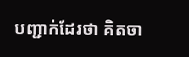បញ្ជាក់ដែរថា គិតចា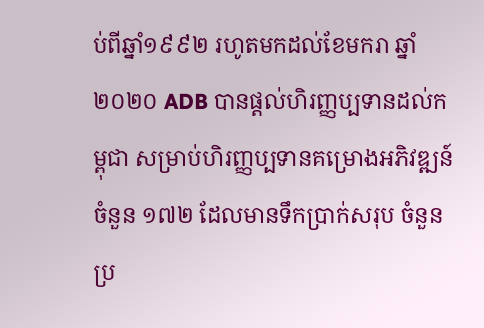ប់ពីឆ្នាំ១៩៩២ រហូតមកដល់ខែមករា ឆ្នាំ២០២០ ADB បានផ្តល់ហិរញ្ញប្បទានដល់កម្ពុជា សម្រាប់ហិរញ្ញប្បទានគម្រោងអភិវឌ្ឍន៍ចំនួន ១៧២ ដែលមានទឹកប្រាក់សរុប ចំនួនប្រ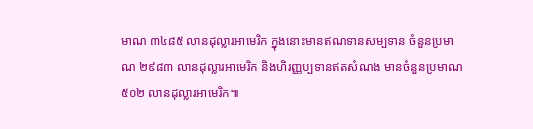មាណ ៣៤៨៥ លានដុល្លារអាមេរិក ក្នុងនោះមានឥណទានសម្បទាន ចំនួនប្រមាណ ២៩៨៣ លានដុល្លារអាមេរិក និងហិរញ្ញប្បទានឥតសំណង មានចំនួនប្រមាណ ៥០២ លានដុល្លារអាមេរិក៕